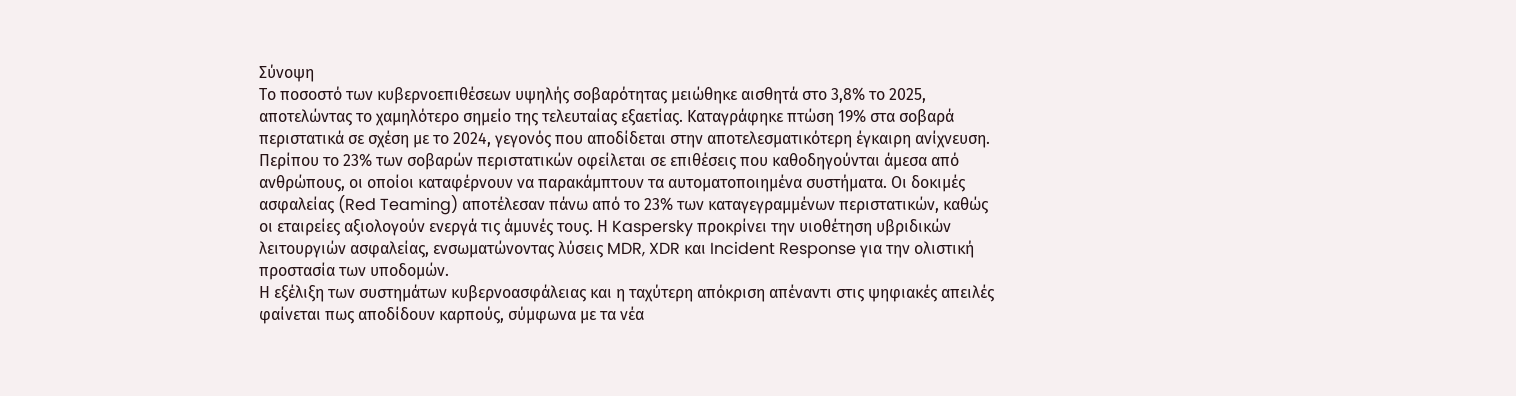Σύνοψη
Το ποσοστό των κυβερνοεπιθέσεων υψηλής σοβαρότητας μειώθηκε αισθητά στο 3,8% το 2025, αποτελώντας το χαμηλότερο σημείο της τελευταίας εξαετίας. Καταγράφηκε πτώση 19% στα σοβαρά περιστατικά σε σχέση με το 2024, γεγονός που αποδίδεται στην αποτελεσματικότερη έγκαιρη ανίχνευση. Περίπου το 23% των σοβαρών περιστατικών οφείλεται σε επιθέσεις που καθοδηγούνται άμεσα από ανθρώπους, οι οποίοι καταφέρνουν να παρακάμπτουν τα αυτοματοποιημένα συστήματα. Οι δοκιμές ασφαλείας (Red Teaming) αποτέλεσαν πάνω από το 23% των καταγεγραμμένων περιστατικών, καθώς οι εταιρείες αξιολογούν ενεργά τις άμυνές τους. Η Kaspersky προκρίνει την υιοθέτηση υβριδικών λειτουργιών ασφαλείας, ενσωματώνοντας λύσεις MDR, XDR και Incident Response για την ολιστική προστασία των υποδομών.
Η εξέλιξη των συστημάτων κυβερνοασφάλειας και η ταχύτερη απόκριση απέναντι στις ψηφιακές απειλές φαίνεται πως αποδίδουν καρπούς, σύμφωνα με τα νέα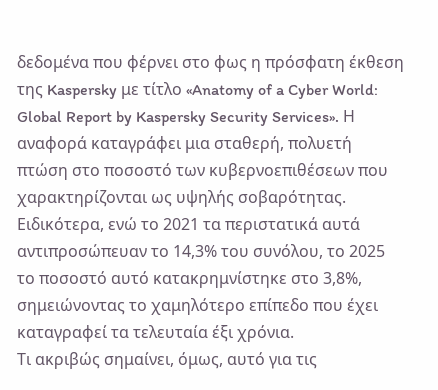δεδομένα που φέρνει στο φως η πρόσφατη έκθεση της Kaspersky με τίτλο «Anatomy of a Cyber World: Global Report by Kaspersky Security Services». Η αναφορά καταγράφει μια σταθερή, πολυετή πτώση στο ποσοστό των κυβερνοεπιθέσεων που χαρακτηρίζονται ως υψηλής σοβαρότητας. Ειδικότερα, ενώ το 2021 τα περιστατικά αυτά αντιπροσώπευαν το 14,3% του συνόλου, το 2025 το ποσοστό αυτό κατακρημνίστηκε στο 3,8%, σημειώνοντας το χαμηλότερο επίπεδο που έχει καταγραφεί τα τελευταία έξι χρόνια.
Τι ακριβώς σημαίνει, όμως, αυτό για τις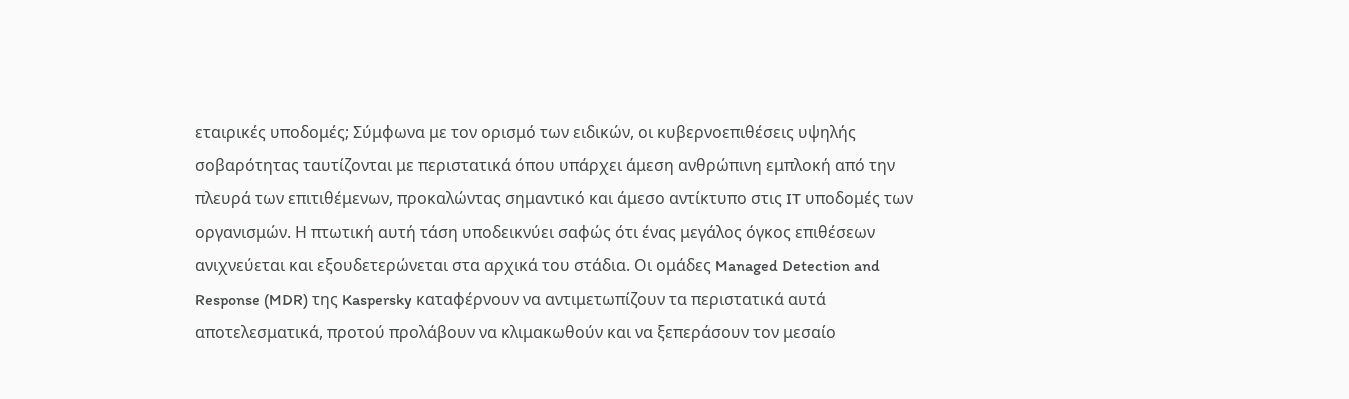εταιρικές υποδομές; Σύμφωνα με τον ορισμό των ειδικών, οι κυβερνοεπιθέσεις υψηλής σοβαρότητας ταυτίζονται με περιστατικά όπου υπάρχει άμεση ανθρώπινη εμπλοκή από την πλευρά των επιτιθέμενων, προκαλώντας σημαντικό και άμεσο αντίκτυπο στις IT υποδομές των οργανισμών. Η πτωτική αυτή τάση υποδεικνύει σαφώς ότι ένας μεγάλος όγκος επιθέσεων ανιχνεύεται και εξουδετερώνεται στα αρχικά του στάδια. Οι ομάδες Managed Detection and Response (MDR) της Kaspersky καταφέρνουν να αντιμετωπίζουν τα περιστατικά αυτά αποτελεσματικά, προτού προλάβουν να κλιμακωθούν και να ξεπεράσουν τον μεσαίο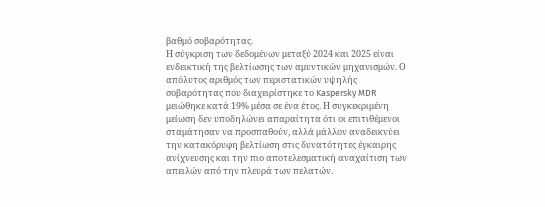βαθμό σοβαρότητας.
Η σύγκριση των δεδομένων μεταξύ 2024 και 2025 είναι ενδεικτική της βελτίωσης των αμυντικών μηχανισμών. Ο απόλυτος αριθμός των περιστατικών υψηλής σοβαρότητας που διαχειρίστηκε το Kaspersky MDR μειώθηκε κατά 19% μέσα σε ένα έτος. Η συγκεκριμένη μείωση δεν υποδηλώνει απαραίτητα ότι οι επιτιθέμενοι σταμάτησαν να προσπαθούν, αλλά μάλλον αναδεικνύει την κατακόρυφη βελτίωση στις δυνατότητες έγκαιρης ανίχνευσης και την πιο αποτελεσματική αναχαίτιση των απειλών από την πλευρά των πελατών.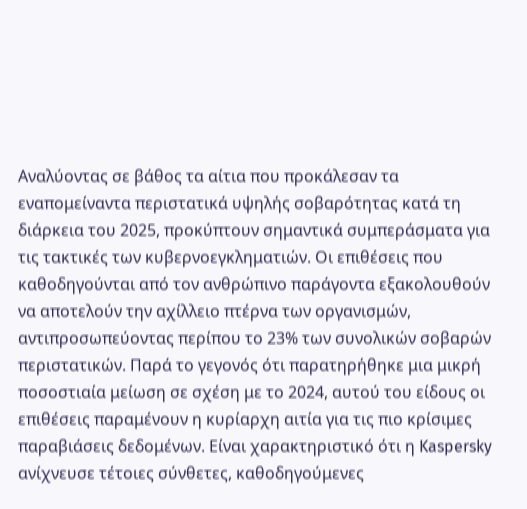Αναλύοντας σε βάθος τα αίτια που προκάλεσαν τα εναπομείναντα περιστατικά υψηλής σοβαρότητας κατά τη διάρκεια του 2025, προκύπτουν σημαντικά συμπεράσματα για τις τακτικές των κυβερνοεγκληματιών. Οι επιθέσεις που καθοδηγούνται από τον ανθρώπινο παράγοντα εξακολουθούν να αποτελούν την αχίλλειο πτέρνα των οργανισμών, αντιπροσωπεύοντας περίπου το 23% των συνολικών σοβαρών περιστατικών. Παρά το γεγονός ότι παρατηρήθηκε μια μικρή ποσοστιαία μείωση σε σχέση με το 2024, αυτού του είδους οι επιθέσεις παραμένουν η κυρίαρχη αιτία για τις πιο κρίσιμες παραβιάσεις δεδομένων. Είναι χαρακτηριστικό ότι η Kaspersky ανίχνευσε τέτοιες σύνθετες, καθοδηγούμενες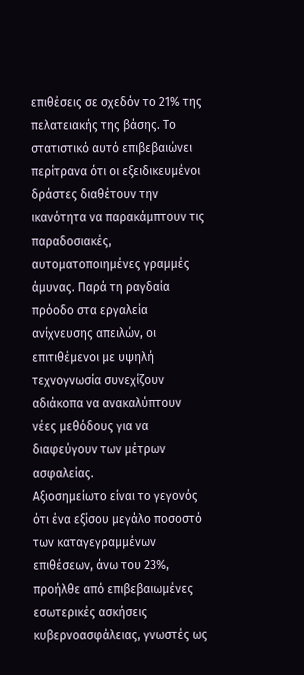επιθέσεις σε σχεδόν το 21% της πελατειακής της βάσης. Το στατιστικό αυτό επιβεβαιώνει περίτρανα ότι οι εξειδικευμένοι δράστες διαθέτουν την ικανότητα να παρακάμπτουν τις παραδοσιακές, αυτοματοποιημένες γραμμές άμυνας. Παρά τη ραγδαία πρόοδο στα εργαλεία ανίχνευσης απειλών, οι επιτιθέμενοι με υψηλή τεχνογνωσία συνεχίζουν αδιάκοπα να ανακαλύπτουν νέες μεθόδους για να διαφεύγουν των μέτρων ασφαλείας.
Αξιοσημείωτο είναι το γεγονός ότι ένα εξίσου μεγάλο ποσοστό των καταγεγραμμένων επιθέσεων, άνω του 23%, προήλθε από επιβεβαιωμένες εσωτερικές ασκήσεις κυβερνοασφάλειας, γνωστές ως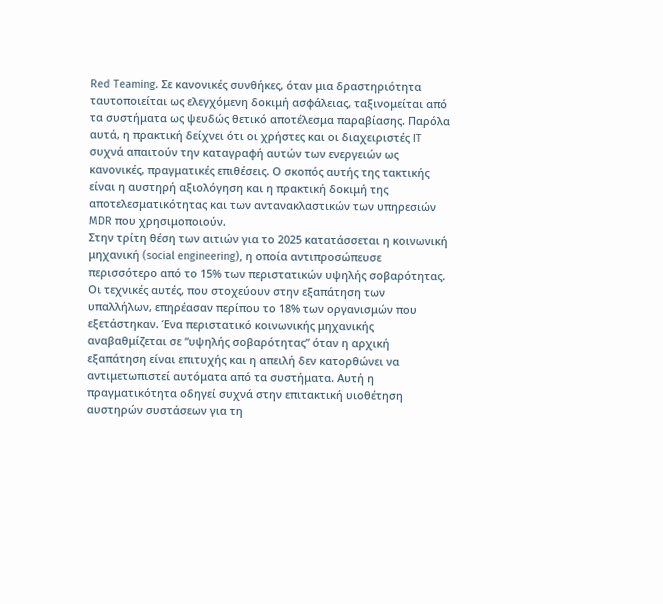Red Teaming. Σε κανονικές συνθήκες, όταν μια δραστηριότητα ταυτοποιείται ως ελεγχόμενη δοκιμή ασφάλειας, ταξινομείται από τα συστήματα ως ψευδώς θετικό αποτέλεσμα παραβίασης. Παρόλα αυτά, η πρακτική δείχνει ότι οι χρήστες και οι διαχειριστές IT συχνά απαιτούν την καταγραφή αυτών των ενεργειών ως κανονικές, πραγματικές επιθέσεις. Ο σκοπός αυτής της τακτικής είναι η αυστηρή αξιολόγηση και η πρακτική δοκιμή της αποτελεσματικότητας και των αντανακλαστικών των υπηρεσιών MDR που χρησιμοποιούν.
Στην τρίτη θέση των αιτιών για το 2025 κατατάσσεται η κοινωνική μηχανική (social engineering), η οποία αντιπροσώπευσε περισσότερο από το 15% των περιστατικών υψηλής σοβαρότητας. Οι τεχνικές αυτές, που στοχεύουν στην εξαπάτηση των υπαλλήλων, επηρέασαν περίπου το 18% των οργανισμών που εξετάστηκαν. Ένα περιστατικό κοινωνικής μηχανικής αναβαθμίζεται σε “υψηλής σοβαρότητας” όταν η αρχική εξαπάτηση είναι επιτυχής και η απειλή δεν κατορθώνει να αντιμετωπιστεί αυτόματα από τα συστήματα. Αυτή η πραγματικότητα οδηγεί συχνά στην επιτακτική υιοθέτηση αυστηρών συστάσεων για τη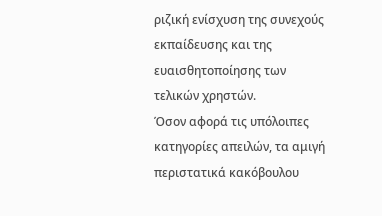ριζική ενίσχυση της συνεχούς εκπαίδευσης και της ευαισθητοποίησης των τελικών χρηστών.
Όσον αφορά τις υπόλοιπες κατηγορίες απειλών, τα αμιγή περιστατικά κακόβουλου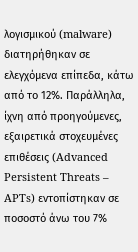λογισμικού (malware) διατηρήθηκαν σε ελεγχόμενα επίπεδα, κάτω από το 12%. Παράλληλα, ίχνη από προηγούμενες, εξαιρετικά στοχευμένες επιθέσεις (Advanced Persistent Threats – APTs) εντοπίστηκαν σε ποσοστό άνω του 7%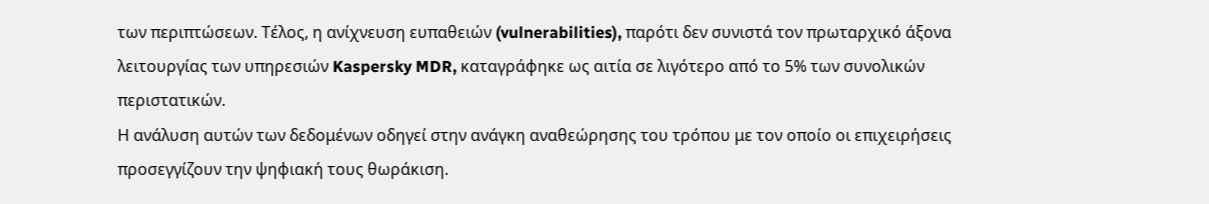των περιπτώσεων. Τέλος, η ανίχνευση ευπαθειών (vulnerabilities), παρότι δεν συνιστά τον πρωταρχικό άξονα λειτουργίας των υπηρεσιών Kaspersky MDR, καταγράφηκε ως αιτία σε λιγότερο από το 5% των συνολικών περιστατικών.
Η ανάλυση αυτών των δεδομένων οδηγεί στην ανάγκη αναθεώρησης του τρόπου με τον οποίο οι επιχειρήσεις προσεγγίζουν την ψηφιακή τους θωράκιση.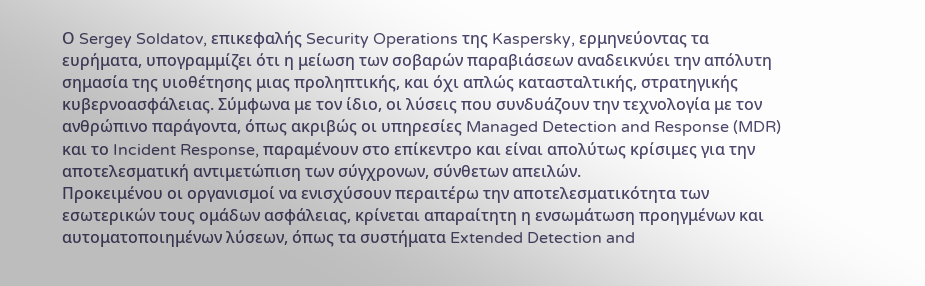Ο Sergey Soldatov, επικεφαλής Security Operations της Kaspersky, ερμηνεύοντας τα ευρήματα, υπογραμμίζει ότι η μείωση των σοβαρών παραβιάσεων αναδεικνύει την απόλυτη σημασία της υιοθέτησης μιας προληπτικής, και όχι απλώς κατασταλτικής, στρατηγικής κυβερνοασφάλειας. Σύμφωνα με τον ίδιο, οι λύσεις που συνδυάζουν την τεχνολογία με τον ανθρώπινο παράγοντα, όπως ακριβώς οι υπηρεσίες Managed Detection and Response (MDR) και το Incident Response, παραμένουν στο επίκεντρο και είναι απολύτως κρίσιμες για την αποτελεσματική αντιμετώπιση των σύγχρονων, σύνθετων απειλών.
Προκειμένου οι οργανισμοί να ενισχύσουν περαιτέρω την αποτελεσματικότητα των εσωτερικών τους ομάδων ασφάλειας, κρίνεται απαραίτητη η ενσωμάτωση προηγμένων και αυτοματοποιημένων λύσεων, όπως τα συστήματα Extended Detection and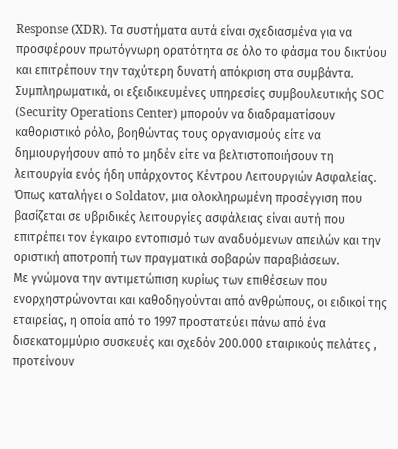Response (XDR). Τα συστήματα αυτά είναι σχεδιασμένα για να προσφέρουν πρωτόγνωρη ορατότητα σε όλο το φάσμα του δικτύου και επιτρέπουν την ταχύτερη δυνατή απόκριση στα συμβάντα. Συμπληρωματικά, οι εξειδικευμένες υπηρεσίες συμβουλευτικής SOC (Security Operations Center) μπορούν να διαδραματίσουν καθοριστικό ρόλο, βοηθώντας τους οργανισμούς είτε να δημιουργήσουν από το μηδέν είτε να βελτιστοποιήσουν τη λειτουργία ενός ήδη υπάρχοντος Κέντρου Λειτουργιών Ασφαλείας. Όπως καταλήγει ο Soldatov, μια ολοκληρωμένη προσέγγιση που βασίζεται σε υβριδικές λειτουργίες ασφάλειας είναι αυτή που επιτρέπει τον έγκαιρο εντοπισμό των αναδυόμενων απειλών και την οριστική αποτροπή των πραγματικά σοβαρών παραβιάσεων.
Με γνώμονα την αντιμετώπιση κυρίως των επιθέσεων που ενορχηστρώνονται και καθοδηγούνται από ανθρώπους, οι ειδικοί της εταιρείας, η οποία από το 1997 προστατεύει πάνω από ένα δισεκατομμύριο συσκευές και σχεδόν 200.000 εταιρικούς πελάτες , προτείνουν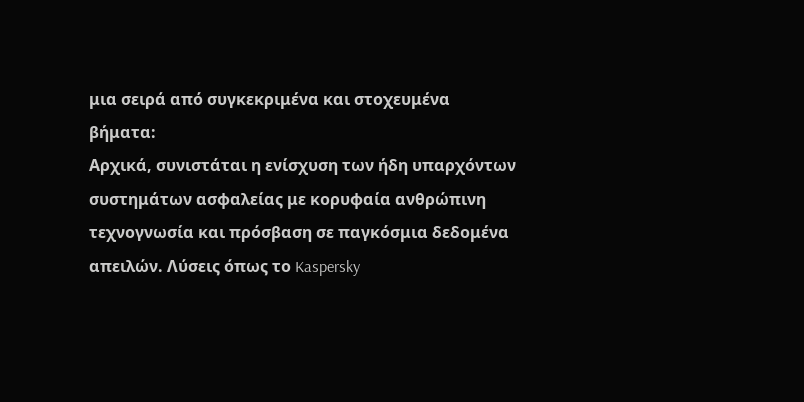μια σειρά από συγκεκριμένα και στοχευμένα βήματα:
Αρχικά, συνιστάται η ενίσχυση των ήδη υπαρχόντων συστημάτων ασφαλείας με κορυφαία ανθρώπινη τεχνογνωσία και πρόσβαση σε παγκόσμια δεδομένα απειλών. Λύσεις όπως το Kaspersky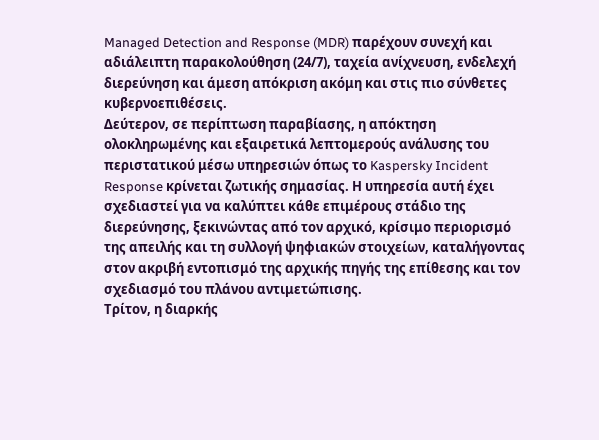Managed Detection and Response (MDR) παρέχουν συνεχή και αδιάλειπτη παρακολούθηση (24/7), ταχεία ανίχνευση, ενδελεχή διερεύνηση και άμεση απόκριση ακόμη και στις πιο σύνθετες κυβερνοεπιθέσεις.
Δεύτερον, σε περίπτωση παραβίασης, η απόκτηση ολοκληρωμένης και εξαιρετικά λεπτομερούς ανάλυσης του περιστατικού μέσω υπηρεσιών όπως το Kaspersky Incident Response κρίνεται ζωτικής σημασίας. Η υπηρεσία αυτή έχει σχεδιαστεί για να καλύπτει κάθε επιμέρους στάδιο της διερεύνησης, ξεκινώντας από τον αρχικό, κρίσιμο περιορισμό της απειλής και τη συλλογή ψηφιακών στοιχείων, καταλήγοντας στον ακριβή εντοπισμό της αρχικής πηγής της επίθεσης και τον σχεδιασμό του πλάνου αντιμετώπισης.
Τρίτον, η διαρκής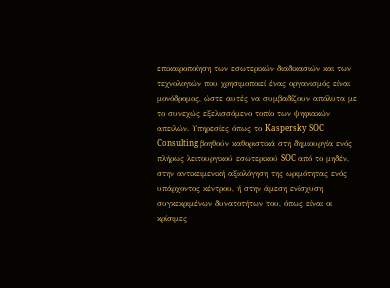επικαιροποίηση των εσωτερικών διαδικασιών και των τεχνολογιών που χρησιμοποιεί ένας οργανισμός είναι μονόδρομος, ώστε αυτές να συμβαδίζουν απόλυτα με το συνεχώς εξελισσόμενο τοπίο των ψηφιακών απειλών. Υπηρεσίες όπως το Kaspersky SOC Consulting βοηθούν καθοριστικά στη δημιουργία ενός πλήρως λειτουργικού εσωτερικού SOC από το μηδέν, στην αντικειμενική αξιολόγηση της ωριμότητας ενός υπάρχοντος κέντρου, ή στην άμεση ενίσχυση συγκεκριμένων δυνατοτήτων του, όπως είναι οι κρίσιμες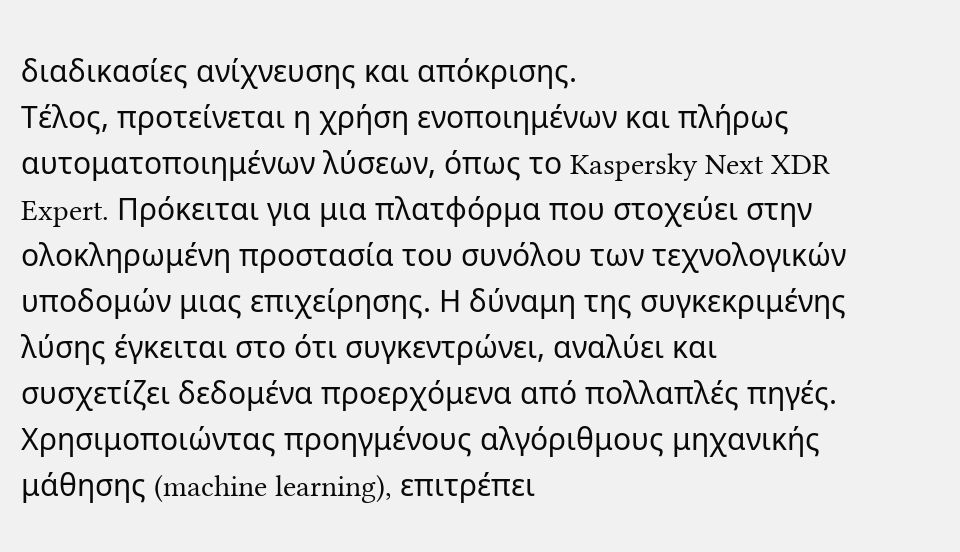διαδικασίες ανίχνευσης και απόκρισης.
Τέλος, προτείνεται η χρήση ενοποιημένων και πλήρως αυτοματοποιημένων λύσεων, όπως το Kaspersky Next XDR Expert. Πρόκειται για μια πλατφόρμα που στοχεύει στην ολοκληρωμένη προστασία του συνόλου των τεχνολογικών υποδομών μιας επιχείρησης. Η δύναμη της συγκεκριμένης λύσης έγκειται στο ότι συγκεντρώνει, αναλύει και συσχετίζει δεδομένα προερχόμενα από πολλαπλές πηγές. Χρησιμοποιώντας προηγμένους αλγόριθμους μηχανικής μάθησης (machine learning), επιτρέπει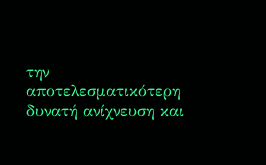την αποτελεσματικότερη δυνατή ανίχνευση και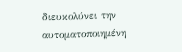διευκολύνει την αυτοματοποιημένη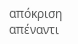απόκριση απέναντι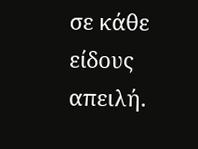σε κάθε είδους απειλή.